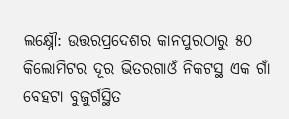ଲକ୍ଷ୍ନୌ: ଉତ୍ତରପ୍ରଦେଶର କାନପୁରଠାରୁ ୫୦ କିଲୋମିଟର ଦୂର ଭିତରଗାଓଁ ନିକଟସ୍ଥ ଏକ ଗାଁ ବେହଟା ବୁଜୁର୍ଗସ୍ଥିତ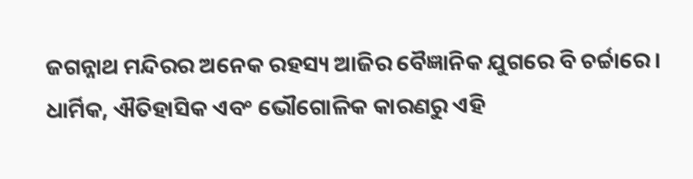ଜଗନ୍ନାଥ ମନ୍ଦିରର ଅନେକ ରହସ୍ୟ ଆଜିର ବୈଜ୍ଞାନିକ ଯୁଗରେ ବି ଚର୍ଚ୍ଚାରେ। ଧାର୍ମିକ, ଐତିହାସିକ ଏବଂ ଭୌଗୋଳିକ କାରଣରୁ ଏହି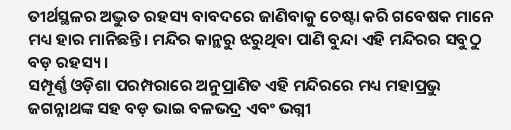ତୀର୍ଥସ୍ଥଳର ଅଦ୍ଭୁତ ରହସ୍ୟ ବାବଦରେ ଜାଣିବାକୁ ଚେଷ୍ଟା କରି ଗବେଷକ ମାନେ ମଧ୍ୟ ହାର ମାନିଛନ୍ତି। ମନ୍ଦିର କାନ୍ଥରୁ ଝରୁଥିବା ପାଣି ବୁନ୍ଦା ଏହି ମନ୍ଦିରର ସବୁଠୁ ବଡ଼ ରହସ୍ୟ।
ସମ୍ପୂର୍ଣ୍ଣ ଓଡ଼ିଶା ପରମ୍ପରାରେ ଅନୁପ୍ରାଣିତ ଏହି ମନ୍ଦିରରେ ମଧ୍ୟ ମହାପ୍ରଭୁ ଜଗନ୍ନାଥଙ୍କ ସହ ବଡ଼ ଭାଇ ବଳଭଦ୍ର ଏବଂ ଭଗ୍ନୀ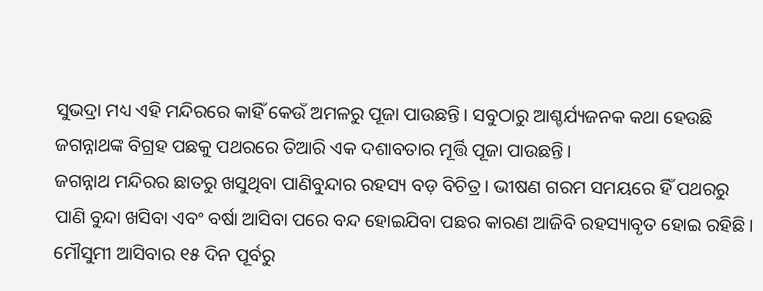ସୁଭଦ୍ରା ମଧ୍ୟ ଏହି ମନ୍ଦିରରେ କାହିଁ କେଉଁ ଅମଳରୁ ପୂଜା ପାଉଛନ୍ତି। ସବୁଠାରୁ ଆଶ୍ଚର୍ଯ୍ୟଜନକ କଥା ହେଉଛି ଜଗନ୍ନାଥଙ୍କ ବିଗ୍ରହ ପଛକୁ ପଥରରେ ତିଆରି ଏକ ଦଶାବତାର ମୂର୍ତ୍ତି ପୂଜା ପାଉଛନ୍ତି।
ଜଗନ୍ନାଥ ମନ୍ଦିରର ଛାତରୁ ଖସୁଥିବା ପାଣିବୁନ୍ଦାର ରହସ୍ୟ ବଡ଼ ବିଚିତ୍ର। ଭୀଷଣ ଗରମ ସମୟରେ ହିଁ ପଥରରୁ ପାଣି ବୁନ୍ଦା ଖସିବା ଏବଂ ବର୍ଷା ଆସିବା ପରେ ବନ୍ଦ ହୋଇଯିବା ପଛର କାରଣ ଆଜିବି ରହସ୍ୟାବୃତ ହୋଇ ରହିଛି। ମୌସୁମୀ ଆସିବାର ୧୫ ଦିନ ପୂର୍ବରୁ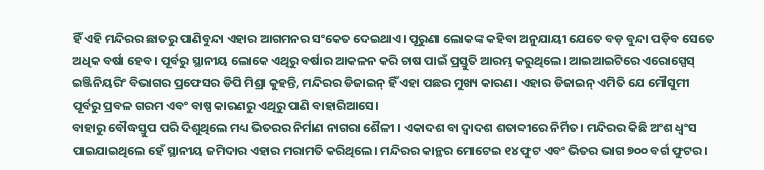ହିଁ ଏହି ମନ୍ଦିରର ଛାତରୁ ପାଣିବୁନ୍ଦା ଏହାର ଆଗମନର ସଂକେତ ଦେଇଥାଏ। ପୂରୁଣା ଲୋକଙ୍କ କହିବା ଅନୁଯାୟୀ ଯେତେ ବଡ଼ ବୁନ୍ଦା ପଡ଼ିବ ସେତେ ଅଧିକ ବର୍ଷା ହେବ। ପୂର୍ବରୁ ସ୍ଥାନୀୟ ଲୋକେ ଏଥିରୁ ବର୍ଷାର ଆକଳନ କରି ଚାଷ ପାଇଁ ପ୍ରସ୍ତୁତି ଆରମ୍ଭ କରୁଥିଲେ। ଆଇଆଇଟିରେ ଏରୋସ୍ପେସ୍ ଇଞ୍ଜିନିୟରିଂ ବିଭାଗର ପ୍ରଫେସର ଡିପି ମିଶ୍ରା କୁହନ୍ତି, ମନ୍ଦିରର ଡିଜାଇନ୍ ହିଁ ଏହା ପଛର ମୁଖ୍ୟ କାରଣ। ଏହାର ଡିଜାଇନ୍ ଏମିତି ଯେ ମୌସୁମୀ ପୂର୍ବରୁ ପ୍ରବଳ ଗରମ ଏବଂ ବାଷ୍ପ କାରଣରୁ ଏଥିରୁ ପାଣି ବାହାରିଆସେ।
ବାହାରୁ ବୌଦ୍ଧସ୍ତୁପ ପରି ଦିଶୁଥିଲେ ମଧ୍ୟ ଭିତରର ନିର୍ମାଣ ନାଗରା ଶୈଳୀ । ଏକାଦଶ ବା ଦ୍ୱାଦଶ ଶତାବ୍ଦୀରେ ନିର୍ମିତ। ମନ୍ଦିରର କିଛି ଅଂଶ ଧ୍ୱଂସ ପାଇଯାଇଥିଲେ ହେଁ ସ୍ଥାନୀୟ ଜମିଦାର ଏହାର ମରାମତି କରିଥିଲେ। ମନ୍ଦିରର କାନ୍ଥର ମୋଟେଇ ୧୪ ଫୁଟ ଏବଂ ଭିତର ଭାଗ ୭୦୦ ବର୍ଗ ଫୁଟର।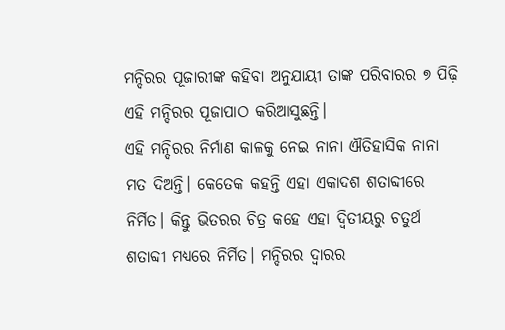ମନ୍ଦିରର ପୂଜାରୀଙ୍କ କହିବା ଅନୁଯାୟୀ ତାଙ୍କ ପରିବାରର ୭ ପିଢ଼ି ଏହି ମନ୍ଦିରର ପୂଜାପାଠ କରିଆସୁଛନ୍ତି।
ଏହି ମନ୍ଦିରର ନିର୍ମାଣ କାଳକୁ ନେଇ ନାନା ଐତିହାସିକ ନାନା ମତ ଦିଅନ୍ତି। କେତେକ କହନ୍ତି ଏହା ଏକାଦଶ ଶତାବ୍ଦୀରେ ନିର୍ମିତ। କିନ୍ତୁ ଭିତରର ଚିତ୍ର କହେ ଏହା ଦ୍ୱିତୀୟରୁ ଚତୁର୍ଥ ଶତାବ୍ଦୀ ମଧ୍ୟରେ ନିର୍ମିତ। ମନ୍ଦିରର ଦ୍ୱାରର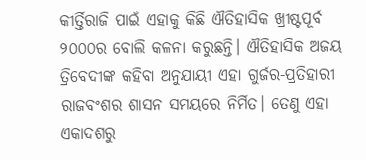କୀର୍ତ୍ତିରାଜି ପାଇଁ ଏହାକୁ କିଛି ଐତିହାସିକ ଖ୍ରୀଷ୍ଟପୂର୍ବ ୨୦୦୦ର ବୋଲି କଳନା କରୁଛନ୍ତି। ଐତିହାସିକ ଅଜୟ ତ୍ରିବେଦୀଙ୍କ କହିବା ଅନୁଯାୟୀ ଏହା ଗୁର୍ଜର-ପ୍ରତିହାରୀ ରାଜବଂଶର ଶାସନ ସମୟରେ ନିର୍ମିତ। ତେଣୁ ଏହା ଏକାଦଶରୁ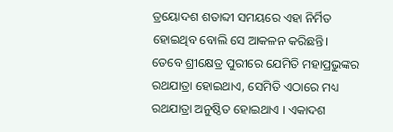ତ୍ରୟୋଦଶ ଶତାବ୍ଦୀ ସମୟରେ ଏହା ନିର୍ମିତ ହୋଇଥିବ ବୋଲି ସେ ଆକଳନ କରିଛନ୍ତି।
ତେବେ ଶ୍ରୀକ୍ଷେତ୍ର ପୁରୀରେ ଯେମିତି ମହାପ୍ରଭୁଙ୍କର ରଥଯାତ୍ରା ହୋଇଥାଏ, ସେମିତି ଏଠାରେ ମଧ୍ୟ ରଥଯାତ୍ରା ଅନୁଷ୍ଠିତ ହୋଇଥାଏ । ଏକାଦଶ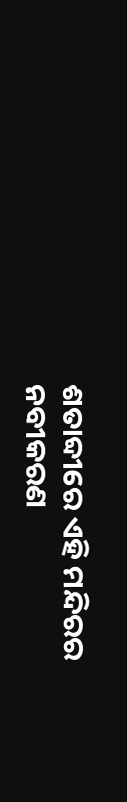ଶତାବ୍ଦୀରେ ଏହି ମନ୍ଦିରର ନବୀକରଣ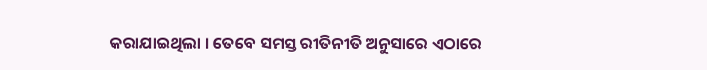କରାଯାଇଥିଲା । ତେବେ ସମସ୍ତ ରୀତିନୀତି ଅନୁସାରେ ଏଠାରେ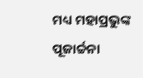ମଧ୍ୟ ମହାପ୍ରଭୁଙ୍କ ପୂଜାର୍ଚ୍ଚନା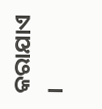କରାଯାଏ ।